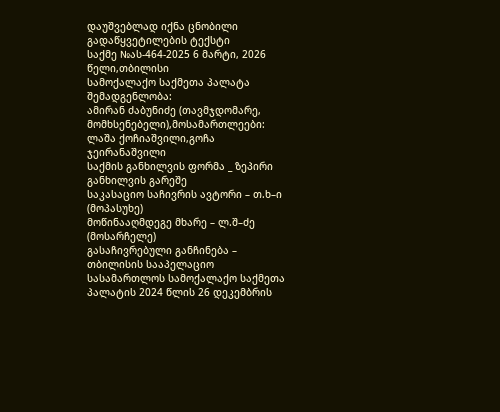დაუშვებლად იქნა ცნობილი
გადაწყვეტილების ტექსტი
საქმე №ას-464-2025 6 მარტი, 2026 წელი,თბილისი
სამოქალაქო საქმეთა პალატა
შემადგენლობა:
ამირან ძაბუნიძე (თავმჯდომარე, მომხსენებელი),მოსამართლეები: ლაშა ქოჩიაშვილი,გოჩა ჯეირანაშვილი
საქმის განხილვის ფორმა _ ზეპირი განხილვის გარეშე
საკასაციო საჩივრის ავტორი – თ.ხ–ი (მოპასუხე)
მოწინააღმდეგე მხარე – ლ.შ–ძე (მოსარჩელე)
გასაჩივრებული განჩინება – თბილისის სააპელაციო სასამართლოს სამოქალაქო საქმეთა პალატის 2024 წლის 26 დეკემბრის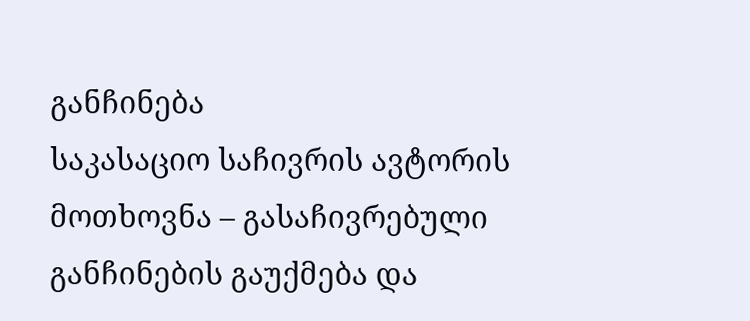განჩინება
საკასაციო საჩივრის ავტორის მოთხოვნა – გასაჩივრებული განჩინების გაუქმება და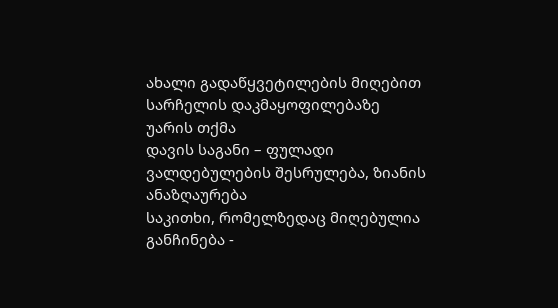ახალი გადაწყვეტილების მიღებით სარჩელის დაკმაყოფილებაზე უარის თქმა
დავის საგანი – ფულადი ვალდებულების შესრულება, ზიანის ანაზღაურება
საკითხი, რომელზედაც მიღებულია განჩინება -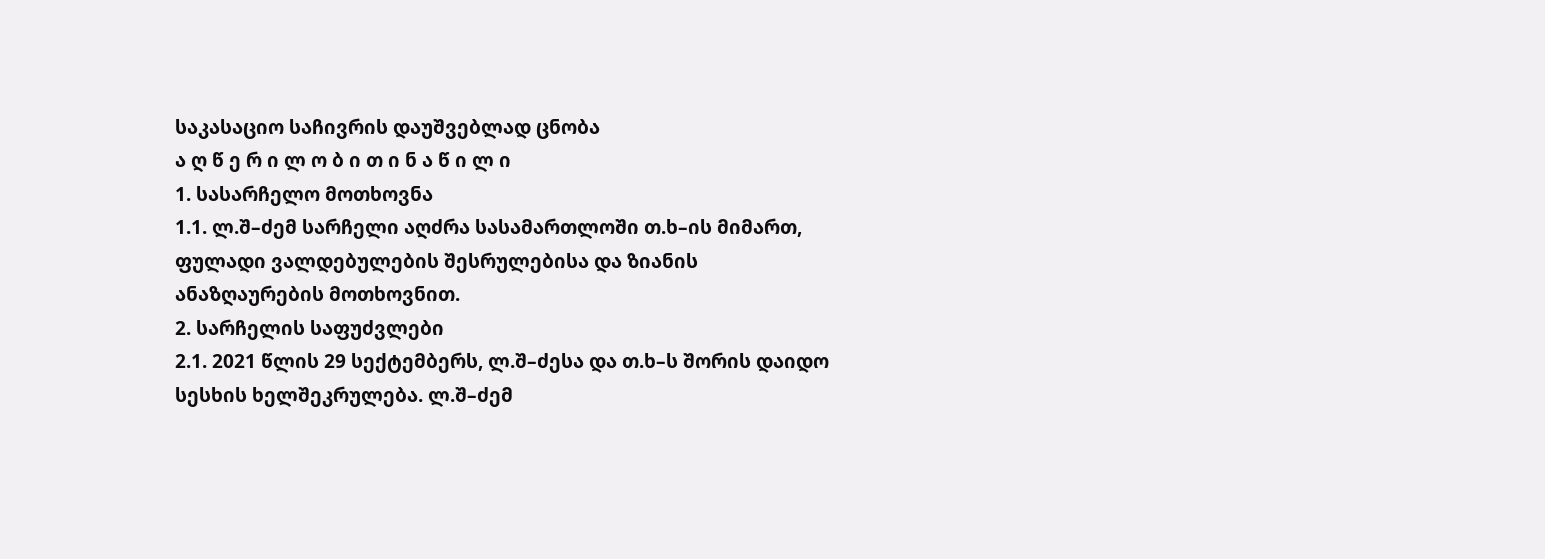საკასაციო საჩივრის დაუშვებლად ცნობა
ა ღ წ ე რ ი ლ ო ბ ი თ ი ნ ა წ ი ლ ი
1. სასარჩელო მოთხოვნა
1.1. ლ.შ–ძემ სარჩელი აღძრა სასამართლოში თ.ხ–ის მიმართ, ფულადი ვალდებულების შესრულებისა და ზიანის ანაზღაურების მოთხოვნით.
2. სარჩელის საფუძვლები
2.1. 2021 წლის 29 სექტემბერს, ლ.შ–ძესა და თ.ხ–ს შორის დაიდო სესხის ხელშეკრულება. ლ.შ–ძემ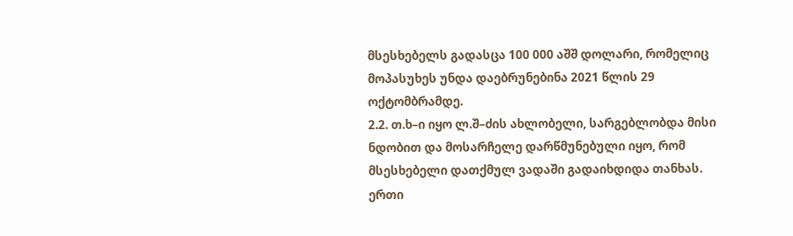მსესხებელს გადასცა 100 000 აშშ დოლარი, რომელიც მოპასუხეს უნდა დაებრუნებინა 2021 წლის 29 ოქტომბრამდე.
2.2. თ.ხ–ი იყო ლ.შ–ძის ახლობელი, სარგებლობდა მისი ნდობით და მოსარჩელე დარწმუნებული იყო, რომ მსესხებელი დათქმულ ვადაში გადაიხდიდა თანხას. ერთი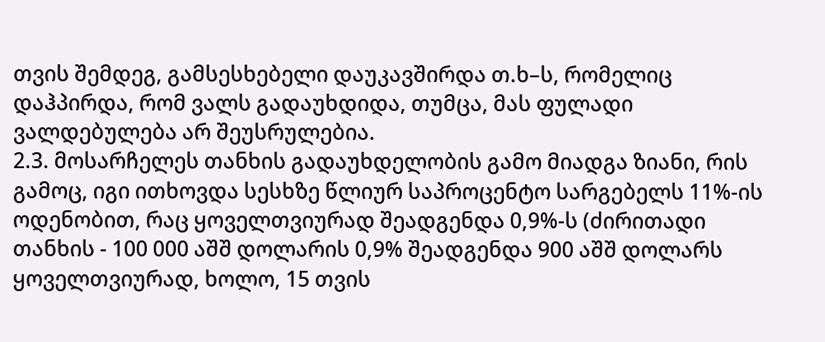თვის შემდეგ, გამსესხებელი დაუკავშირდა თ.ხ–ს, რომელიც დაჰპირდა, რომ ვალს გადაუხდიდა, თუმცა, მას ფულადი ვალდებულება არ შეუსრულებია.
2.3. მოსარჩელეს თანხის გადაუხდელობის გამო მიადგა ზიანი, რის გამოც, იგი ითხოვდა სესხზე წლიურ საპროცენტო სარგებელს 11%-ის ოდენობით, რაც ყოველთვიურად შეადგენდა 0,9%-ს (ძირითადი თანხის - 100 000 აშშ დოლარის 0,9% შეადგენდა 900 აშშ დოლარს ყოველთვიურად, ხოლო, 15 თვის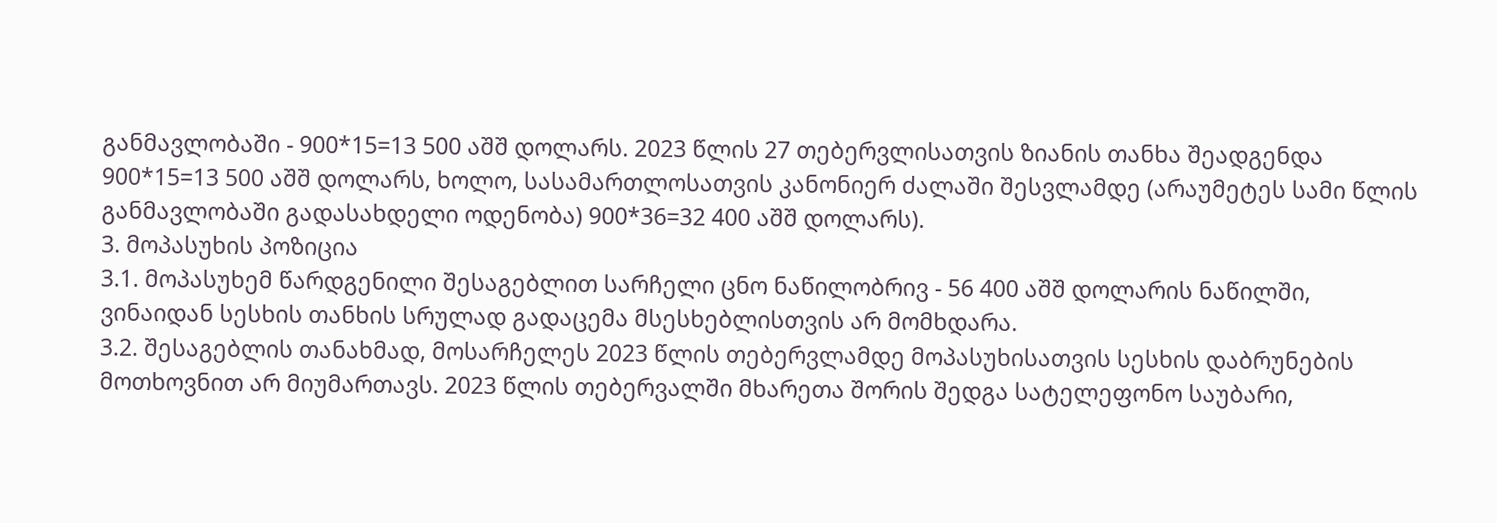განმავლობაში - 900*15=13 500 აშშ დოლარს. 2023 წლის 27 თებერვლისათვის ზიანის თანხა შეადგენდა 900*15=13 500 აშშ დოლარს, ხოლო, სასამართლოსათვის კანონიერ ძალაში შესვლამდე (არაუმეტეს სამი წლის განმავლობაში გადასახდელი ოდენობა) 900*36=32 400 აშშ დოლარს).
3. მოპასუხის პოზიცია
3.1. მოპასუხემ წარდგენილი შესაგებლით სარჩელი ცნო ნაწილობრივ - 56 400 აშშ დოლარის ნაწილში, ვინაიდან სესხის თანხის სრულად გადაცემა მსესხებლისთვის არ მომხდარა.
3.2. შესაგებლის თანახმად, მოსარჩელეს 2023 წლის თებერვლამდე მოპასუხისათვის სესხის დაბრუნების მოთხოვნით არ მიუმართავს. 2023 წლის თებერვალში მხარეთა შორის შედგა სატელეფონო საუბარი,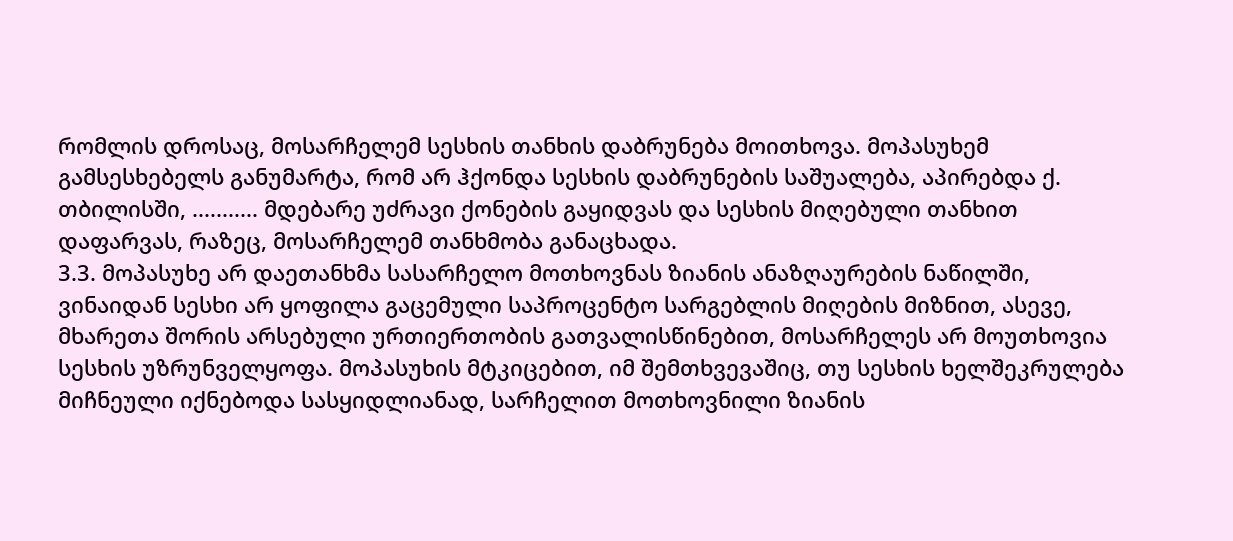რომლის დროსაც, მოსარჩელემ სესხის თანხის დაბრუნება მოითხოვა. მოპასუხემ გამსესხებელს განუმარტა, რომ არ ჰქონდა სესხის დაბრუნების საშუალება, აპირებდა ქ. თბილისში, ........... მდებარე უძრავი ქონების გაყიდვას და სესხის მიღებული თანხით დაფარვას, რაზეც, მოსარჩელემ თანხმობა განაცხადა.
3.3. მოპასუხე არ დაეთანხმა სასარჩელო მოთხოვნას ზიანის ანაზღაურების ნაწილში, ვინაიდან სესხი არ ყოფილა გაცემული საპროცენტო სარგებლის მიღების მიზნით, ასევე, მხარეთა შორის არსებული ურთიერთობის გათვალისწინებით, მოსარჩელეს არ მოუთხოვია სესხის უზრუნველყოფა. მოპასუხის მტკიცებით, იმ შემთხვევაშიც, თუ სესხის ხელშეკრულება მიჩნეული იქნებოდა სასყიდლიანად, სარჩელით მოთხოვნილი ზიანის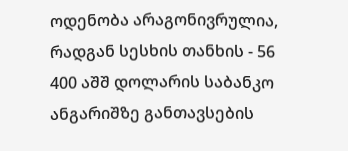ოდენობა არაგონივრულია, რადგან სესხის თანხის - 56 400 აშშ დოლარის საბანკო ანგარიშზე განთავსების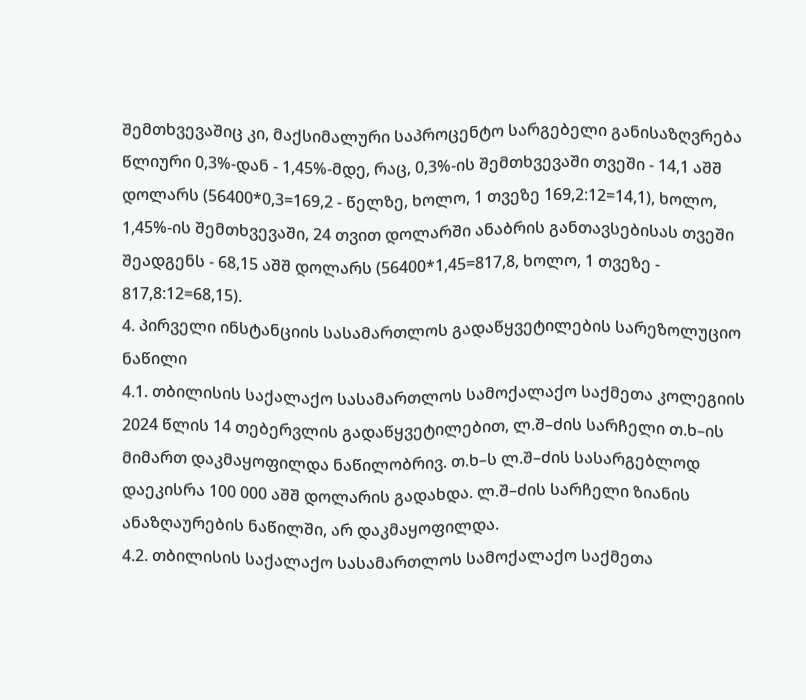შემთხვევაშიც კი, მაქსიმალური საპროცენტო სარგებელი განისაზღვრება წლიური 0,3%-დან - 1,45%-მდე, რაც, 0,3%-ის შემთხვევაში თვეში - 14,1 აშშ დოლარს (56400*0,3=169,2 - წელზე, ხოლო, 1 თვეზე 169,2:12=14,1), ხოლო, 1,45%-ის შემთხვევაში, 24 თვით დოლარში ანაბრის განთავსებისას თვეში შეადგენს - 68,15 აშშ დოლარს (56400*1,45=817,8, ხოლო, 1 თვეზე - 817,8:12=68,15).
4. პირველი ინსტანციის სასამართლოს გადაწყვეტილების სარეზოლუციო ნაწილი
4.1. თბილისის საქალაქო სასამართლოს სამოქალაქო საქმეთა კოლეგიის 2024 წლის 14 თებერვლის გადაწყვეტილებით, ლ.შ–ძის სარჩელი თ.ხ–ის მიმართ დაკმაყოფილდა ნაწილობრივ. თ.ხ–ს ლ.შ–ძის სასარგებლოდ დაეკისრა 100 000 აშშ დოლარის გადახდა. ლ.შ–ძის სარჩელი ზიანის ანაზღაურების ნაწილში, არ დაკმაყოფილდა.
4.2. თბილისის საქალაქო სასამართლოს სამოქალაქო საქმეთა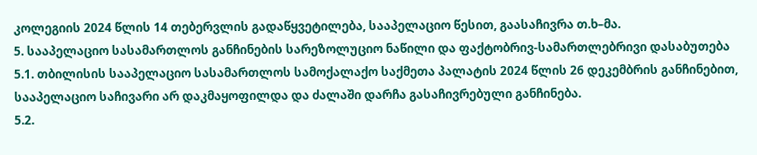კოლეგიის 2024 წლის 14 თებერვლის გადაწყვეტილება, სააპელაციო წესით, გაასაჩივრა თ.ხ–მა.
5. სააპელაციო სასამართლოს განჩინების სარეზოლუციო ნაწილი და ფაქტობრივ-სამართლებრივი დასაბუთება
5.1. თბილისის სააპელაციო სასამართლოს სამოქალაქო საქმეთა პალატის 2024 წლის 26 დეკემბრის განჩინებით, სააპელაციო საჩივარი არ დაკმაყოფილდა და ძალაში დარჩა გასაჩივრებული განჩინება.
5.2.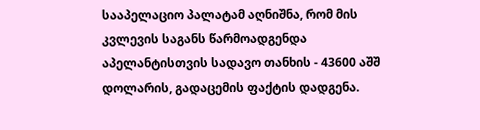სააპელაციო პალატამ აღნიშნა, რომ მის კვლევის საგანს წარმოადგენდა აპელანტისთვის სადავო თანხის - 43600 აშშ დოლარის, გადაცემის ფაქტის დადგენა.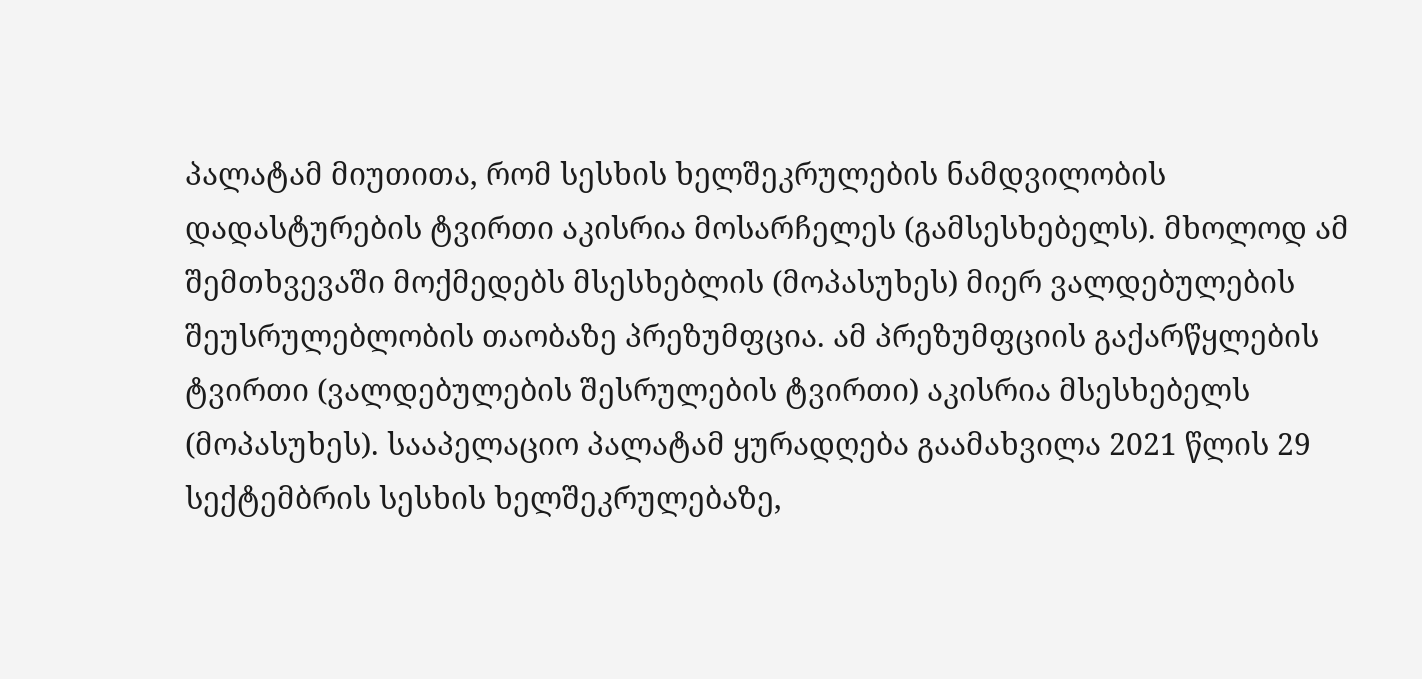პალატამ მიუთითა, რომ სესხის ხელშეკრულების ნამდვილობის დადასტურების ტვირთი აკისრია მოსარჩელეს (გამსესხებელს). მხოლოდ ამ შემთხვევაში მოქმედებს მსესხებლის (მოპასუხეს) მიერ ვალდებულების შეუსრულებლობის თაობაზე პრეზუმფცია. ამ პრეზუმფციის გაქარწყლების ტვირთი (ვალდებულების შესრულების ტვირთი) აკისრია მსესხებელს (მოპასუხეს). სააპელაციო პალატამ ყურადღება გაამახვილა 2021 წლის 29 სექტემბრის სესხის ხელშეკრულებაზე,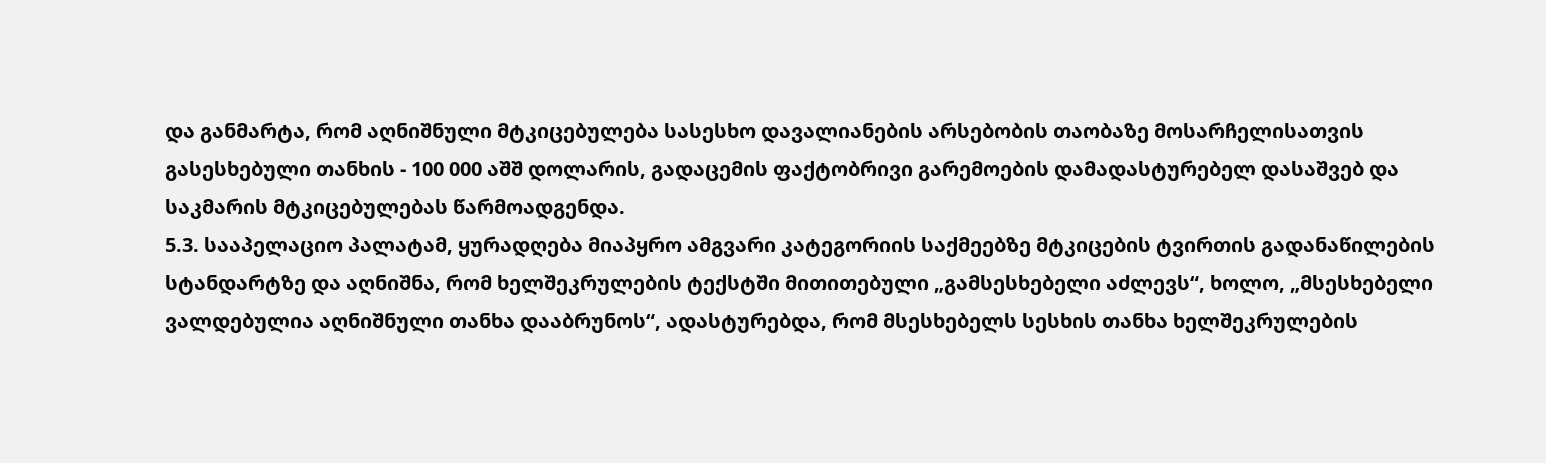და განმარტა, რომ აღნიშნული მტკიცებულება სასესხო დავალიანების არსებობის თაობაზე მოსარჩელისათვის გასესხებული თანხის - 100 000 აშშ დოლარის, გადაცემის ფაქტობრივი გარემოების დამადასტურებელ დასაშვებ და საკმარის მტკიცებულებას წარმოადგენდა.
5.3. სააპელაციო პალატამ, ყურადღება მიაპყრო ამგვარი კატეგორიის საქმეებზე მტკიცების ტვირთის გადანაწილების სტანდარტზე და აღნიშნა, რომ ხელშეკრულების ტექსტში მითითებული „გამსესხებელი აძლევს“, ხოლო, „მსესხებელი ვალდებულია აღნიშნული თანხა დააბრუნოს“, ადასტურებდა, რომ მსესხებელს სესხის თანხა ხელშეკრულების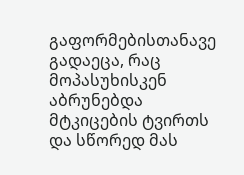გაფორმებისთანავე გადაეცა, რაც მოპასუხისკენ აბრუნებდა მტკიცების ტვირთს და სწორედ მას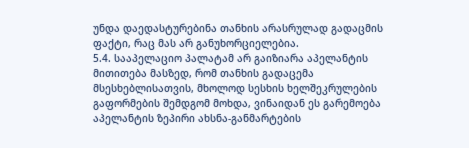უნდა დაედასტურებინა თანხის არასრულად გადაცმის ფაქტი, რაც მას არ განუხორციელებია.
5.4. სააპელაციო პალატამ არ გაიზიარა აპელანტის მითითება მასზედ, რომ თანხის გადაცემა მსესხებლისათვის, მხოლოდ სესხის ხელშეკრულების გაფორმების შემდგომ მოხდა, ვინაიდან ეს გარემოება აპელანტის ზეპირი ახსნა-განმარტების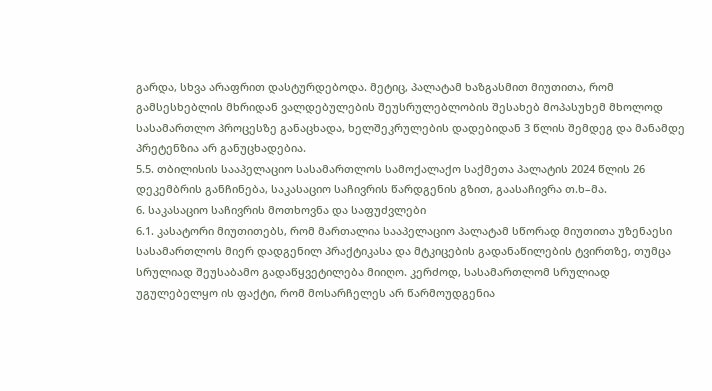გარდა, სხვა არაფრით დასტურდებოდა. მეტიც, პალატამ ხაზგასმით მიუთითა, რომ გამსესხებლის მხრიდან ვალდებულების შეუსრულებლობის შესახებ მოპასუხემ მხოლოდ სასამართლო პროცესზე განაცხადა, ხელშეკრულების დადებიდან 3 წლის შემდეგ და მანამდე პრეტენზია არ განუცხადებია.
5.5. თბილისის სააპელაციო სასამართლოს სამოქალაქო საქმეთა პალატის 2024 წლის 26 დეკემბრის განჩინება, საკასაციო საჩივრის წარდგენის გზით, გაასაჩივრა თ.ხ–მა.
6. საკასაციო საჩივრის მოთხოვნა და საფუძვლები
6.1. კასატორი მიუთითებს, რომ მართალია სააპელაციო პალატამ სწორად მიუთითა უზენაესი სასამართლოს მიერ დადგენილ პრაქტიკასა და მტკიცების გადანაწილების ტვირთზე, თუმცა სრულიად შეუსაბამო გადაწყვეტილება მიიღო. კერძოდ, სასამართლომ სრულიად უგულებელყო ის ფაქტი, რომ მოსარჩელეს არ წარმოუდგენია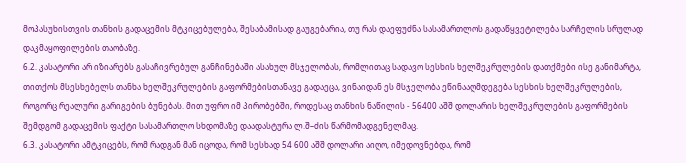მოპასუხისთვის თანხის გადაცემის მტკიცებულება, შესაბამისად გაუგებარია, თუ რას დაეფუძნა სასამართლოს გადაწყვეტილება სარჩელის სრულად დაკმაყოფილების თაობაზე.
6.2. კასატორი არ იზიარებს გასაჩივრებულ განჩინებაში ასახულ მსჯელობას, რომლითაც სადავო სესხის ხელშეკრულების დათქმები ისე განიმარტა, თითქოს მსესხებელს თანხა ხელშეკრულების გაფორმებისთანავე გადაეცა, ვინაიდან ეს მსჯელობა ეწინააღმდეგება სესხის ხელშეკრულების, როგორც რეალური გარიგების ბუნებას. მით უფრო იმ პირობებში, როდესაც თანხის ნაწილის - 56400 აშშ დოლარის ხელშეკრულების გაფორმების შემდგომ გადაცემის ფაქტი სასამართლო სხდომაზე დაადასტურა ლ.შ–ძის წარმომადგენელმაც.
6.3. კასატორი ამტკიცებს, რომ რადგან მან იცოდა, რომ სესხად 54 600 აშშ დოლარი აიღო, იმედოვნებდა, რომ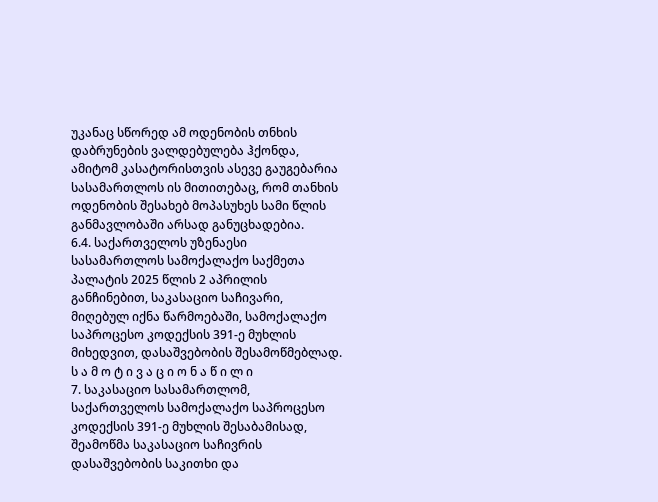უკანაც სწორედ ამ ოდენობის თნხის დაბრუნების ვალდებულება ჰქონდა, ამიტომ კასატორისთვის ასევე გაუგებარია სასამართლოს ის მითითებაც, რომ თანხის ოდენობის შესახებ მოპასუხეს სამი წლის განმავლობაში არსად განუცხადებია.
6.4. საქართველოს უზენაესი სასამართლოს სამოქალაქო საქმეთა პალატის 2025 წლის 2 აპრილის განჩინებით, საკასაციო საჩივარი, მიღებულ იქნა წარმოებაში, სამოქალაქო საპროცესო კოდექსის 391-ე მუხლის მიხედვით, დასაშვებობის შესამოწმებლად.
ს ა მ ო ტ ი ვ ა ც ი ო ნ ა წ ი ლ ი
7. საკასაციო სასამართლომ, საქართველოს სამოქალაქო საპროცესო კოდექსის 391-ე მუხლის შესაბამისად, შეამოწმა საკასაციო საჩივრის დასაშვებობის საკითხი და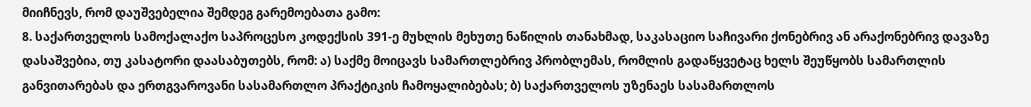მიიჩნევს, რომ დაუშვებელია შემდეგ გარემოებათა გამო:
8. საქართველოს სამოქალაქო საპროცესო კოდექსის 391-ე მუხლის მეხუთე ნაწილის თანახმად, საკასაციო საჩივარი ქონებრივ ან არაქონებრივ დავაზე დასაშვებია, თუ კასატორი დაასაბუთებს, რომ: ა) საქმე მოიცავს სამართლებრივ პრობლემას, რომლის გადაწყვეტაც ხელს შეუწყობს სამართლის განვითარებას და ერთგვაროვანი სასამართლო პრაქტიკის ჩამოყალიბებას; ბ) საქართველოს უზენაეს სასამართლოს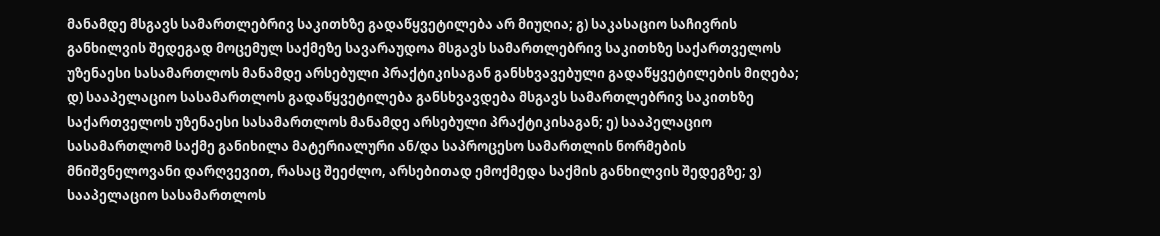მანამდე მსგავს სამართლებრივ საკითხზე გადაწყვეტილება არ მიუღია; გ) საკასაციო საჩივრის განხილვის შედეგად მოცემულ საქმეზე სავარაუდოა მსგავს სამართლებრივ საკითხზე საქართველოს უზენაესი სასამართლოს მანამდე არსებული პრაქტიკისაგან განსხვავებული გადაწყვეტილების მიღება; დ) სააპელაციო სასამართლოს გადაწყვეტილება განსხვავდება მსგავს სამართლებრივ საკითხზე საქართველოს უზენაესი სასამართლოს მანამდე არსებული პრაქტიკისაგან; ე) სააპელაციო სასამართლომ საქმე განიხილა მატერიალური ან/და საპროცესო სამართლის ნორმების მნიშვნელოვანი დარღვევით, რასაც შეეძლო, არსებითად ემოქმედა საქმის განხილვის შედეგზე; ვ) სააპელაციო სასამართლოს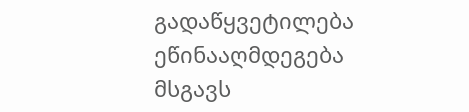გადაწყვეტილება ეწინააღმდეგება მსგავს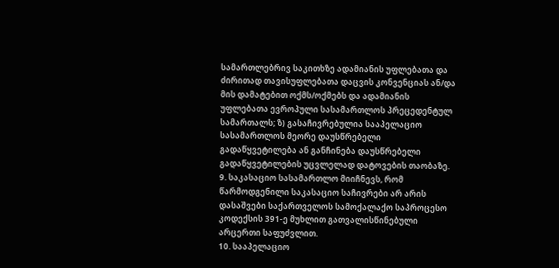სამართლებრივ საკითხზე ადამიანის უფლებათა და ძირითად თავისუფლებათა დაცვის კონვენციას ან/და მის დამატებით ოქმს/ოქმებს და ადამიანის უფლებათა ევროპული სასამართლოს პრეცედენტულ სამართალს; ზ) გასაჩივრებულია სააპელაციო სასამართლოს მეორე დაუსწრებელი გადაწყვეტილება ან განჩინება დაუსწრებელი გადაწყვეტილების უცვლელად დატოვების თაობაზე.
9. საკასაციო სასამართლო მიიჩნევს, რომ წარმოდგენილი საკასაციო საჩივრები არ არის დასაშვები საქართველოს სამოქალაქო საპროცესო კოდექსის 391-ე მუხლით გათვალისწინებული არცერთი საფუძვლით.
10. სააპელაციო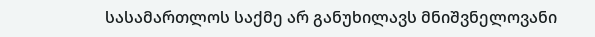სასამართლოს საქმე არ განუხილავს მნიშვნელოვანი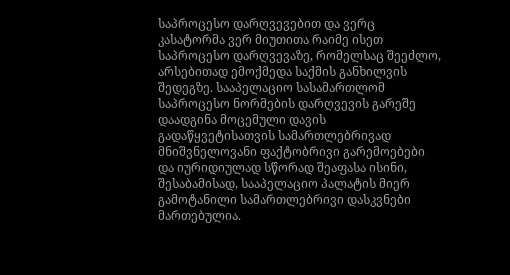საპროცესო დარღვევებით და ვერც კასატორმა ვერ მიუთითა რაიმე ისეთ საპროცესო დარღვევაზე, რომელსაც შეეძლო, არსებითად ემოქმედა საქმის განხილვის შედეგზე. სააპელაციო სასამართლომ საპროცესო ნორმების დარღვევის გარეშე დაადგინა მოცემული დავის გადაწყვეტისათვის სამართლებრივად მნიშვნელოვანი ფაქტობრივი გარემოებები და იურიდიულად სწორად შეაფასა ისინი, შესაბამისად, სააპელაციო პალატის მიერ გამოტანილი სამართლებრივი დასკვნები მართებულია.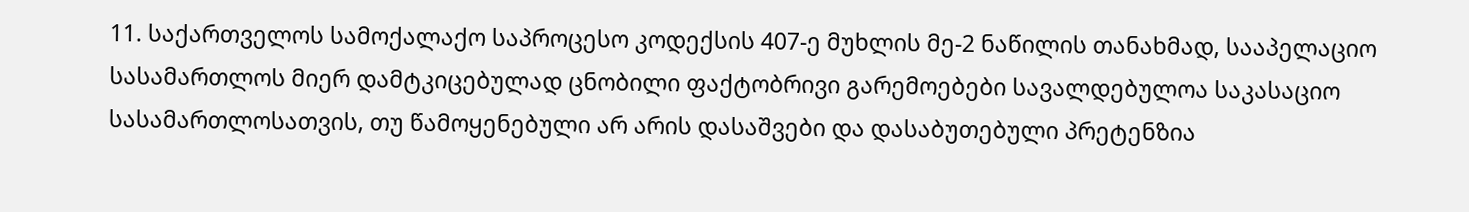11. საქართველოს სამოქალაქო საპროცესო კოდექსის 407-ე მუხლის მე-2 ნაწილის თანახმად, სააპელაციო სასამართლოს მიერ დამტკიცებულად ცნობილი ფაქტობრივი გარემოებები სავალდებულოა საკასაციო სასამართლოსათვის, თუ წამოყენებული არ არის დასაშვები და დასაბუთებული პრეტენზია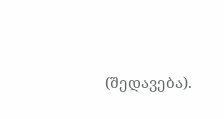(შედავება).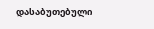დასაბუთებული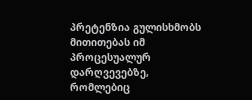პრეტენზია გულისხმობს მითითებას იმ პროცესუალურ დარღვევებზე, რომლებიც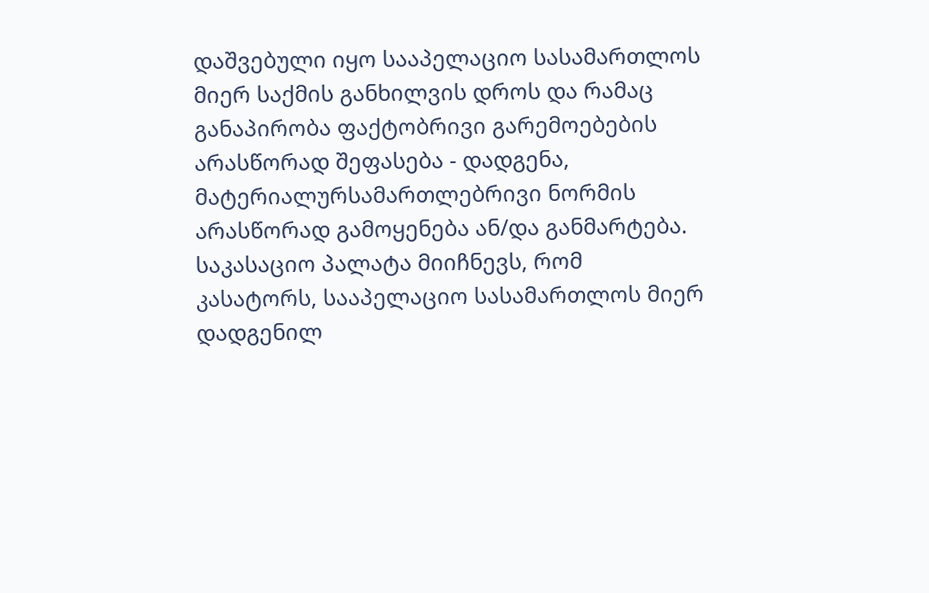დაშვებული იყო სააპელაციო სასამართლოს მიერ საქმის განხილვის დროს და რამაც განაპირობა ფაქტობრივი გარემოებების არასწორად შეფასება - დადგენა, მატერიალურსამართლებრივი ნორმის არასწორად გამოყენება ან/და განმარტება. საკასაციო პალატა მიიჩნევს, რომ კასატორს, სააპელაციო სასამართლოს მიერ დადგენილ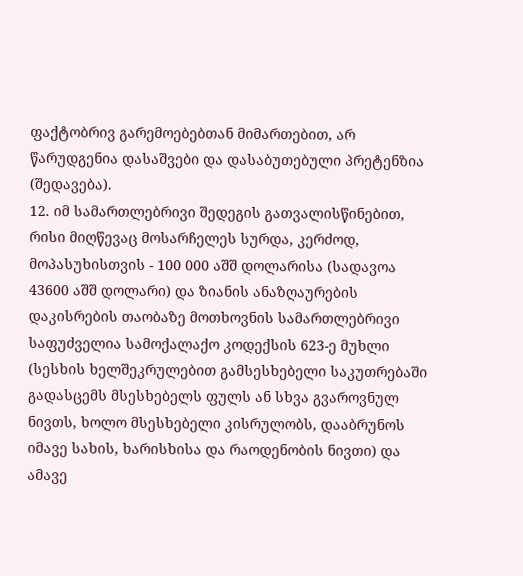ფაქტობრივ გარემოებებთან მიმართებით, არ წარუდგენია დასაშვები და დასაბუთებული პრეტენზია (შედავება).
12. იმ სამართლებრივი შედეგის გათვალისწინებით, რისი მიღწევაც მოსარჩელეს სურდა, კერძოდ, მოპასუხისთვის - 100 000 აშშ დოლარისა (სადავოა 43600 აშშ დოლარი) და ზიანის ანაზღაურების დაკისრების თაობაზე მოთხოვნის სამართლებრივი საფუძველია სამოქალაქო კოდექსის 623-ე მუხლი (სესხის ხელშეკრულებით გამსესხებელი საკუთრებაში გადასცემს მსესხებელს ფულს ან სხვა გვაროვნულ ნივთს, ხოლო მსესხებელი კისრულობს, დააბრუნოს იმავე სახის, ხარისხისა და რაოდენობის ნივთი) და ამავე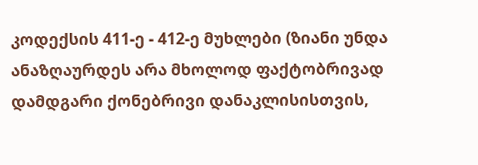კოდექსის 411-ე - 412-ე მუხლები (ზიანი უნდა ანაზღაურდეს არა მხოლოდ ფაქტობრივად დამდგარი ქონებრივი დანაკლისისთვის,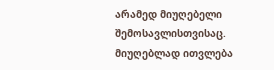არამედ მიუღებელი შემოსავლისთვისაც. მიუღებლად ითვლება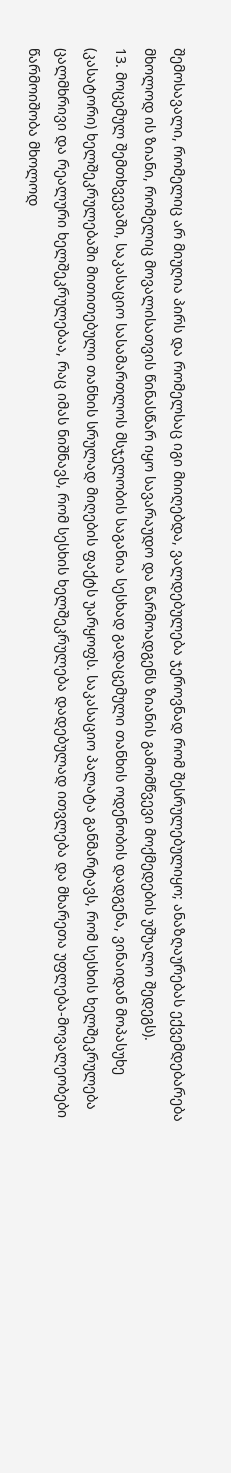შემოსავალი, რომელიც არ მიუღია პირს და რომელსაც იგი მიიღებდა, ვალდებულება ჯეროვნად რომ შესრულებულიყო; ანაზღაურებას ექვემდებარება მხოლოდ ის ზიანი, რომელიც მოვალისათვის წინასწარ იყო სავარაუდო და წარმოადგენს ზიანის გამომწვევი მოქმედების უშუალო შედეგს).
13. მოცემულ შემთხვევაში, საკასაციო სასამართლოს მსჯელობის საგანია სესხად გადაცემული თანხის ოდენობის დადგენა, ვინაიდან მოპასუხე (კასატორი) ხელშეკრულებაში მითითებული თანხის სრულად მიღების ფაქტს უარყოფს. საკასაციო პალატა განმარტავს, რომ სესხის ხელშეკრულება ცალმხრივი და რეალური ხელშეკრულებაა, რაც იმას ნიშნავს, რომ სესხის ხელშეკრულება დადებულად ითვლება და მხარეთა უფლება-მოვალეობები წარმოიშობა მხოლოდ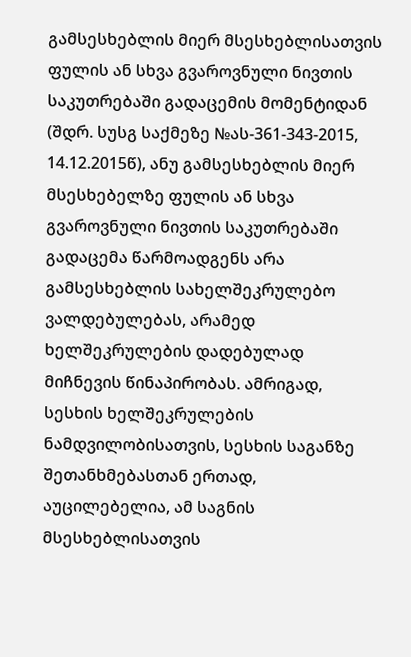გამსესხებლის მიერ მსესხებლისათვის ფულის ან სხვა გვაროვნული ნივთის საკუთრებაში გადაცემის მომენტიდან (შდრ. სუსგ საქმეზე №ას-361-343-2015, 14.12.2015წ), ანუ გამსესხებლის მიერ მსესხებელზე ფულის ან სხვა გვაროვნული ნივთის საკუთრებაში გადაცემა წარმოადგენს არა გამსესხებლის სახელშეკრულებო ვალდებულებას, არამედ ხელშეკრულების დადებულად მიჩნევის წინაპირობას. ამრიგად, სესხის ხელშეკრულების ნამდვილობისათვის, სესხის საგანზე შეთანხმებასთან ერთად, აუცილებელია, ამ საგნის მსესხებლისათვის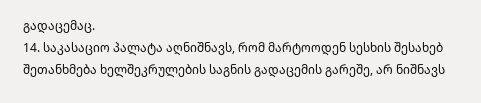გადაცემაც.
14. საკასაციო პალატა აღნიშნავს, რომ მარტოოდენ სესხის შესახებ შეთანხმება ხელშეკრულების საგნის გადაცემის გარეშე, არ ნიშნავს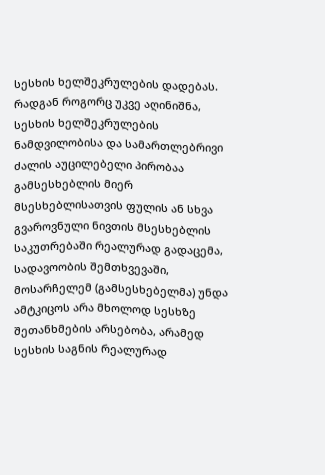სესხის ხელშეკრულების დადებას. რადგან როგორც უკვე აღინიშნა, სესხის ხელშეკრულების ნამდვილობისა და სამართლებრივი ძალის აუცილებელი პირობაა გამსესხებლის მიერ მსესხებლისათვის ფულის ან სხვა გვაროვნული ნივთის მსესხებლის საკუთრებაში რეალურად გადაცემა, სადავოობის შემთხვევაში, მოსარჩელემ (გამსესხებელმა) უნდა ამტკიცოს არა მხოლოდ სესხზე შეთანხმების არსებობა, არამედ სესხის საგნის რეალურად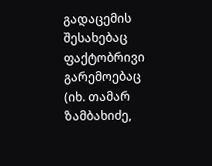გადაცემის შესახებაც ფაქტობრივი გარემოებაც (იხ. თამარ ზამბახიძე,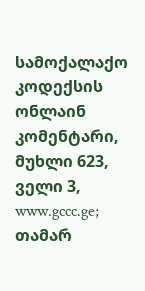სამოქალაქო კოდექსის ონლაინ კომენტარი, მუხლი 623, ველი 3, www.gccc.ge; თამარ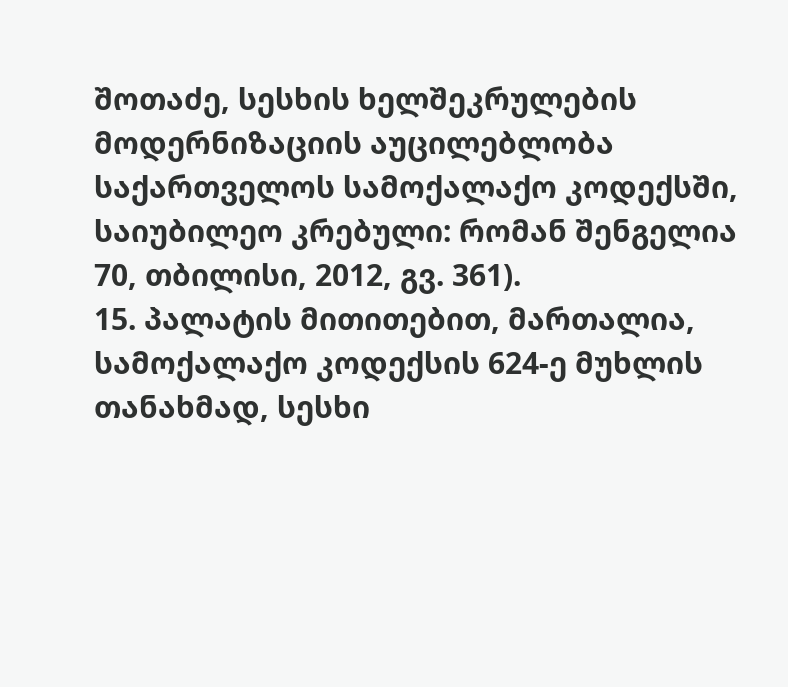შოთაძე, სესხის ხელშეკრულების მოდერნიზაციის აუცილებლობა საქართველოს სამოქალაქო კოდექსში, საიუბილეო კრებული: რომან შენგელია 70, თბილისი, 2012, გვ. 361).
15. პალატის მითითებით, მართალია, სამოქალაქო კოდექსის 624-ე მუხლის თანახმად, სესხი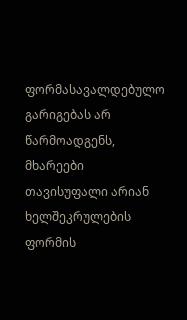ფორმასავალდებულო გარიგებას არ წარმოადგენს, მხარეები თავისუფალი არიან ხელშეკრულების ფორმის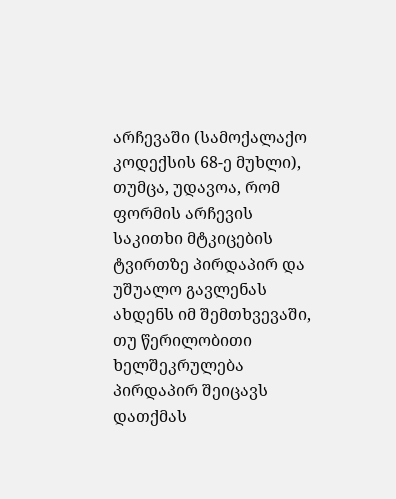არჩევაში (სამოქალაქო კოდექსის 68-ე მუხლი), თუმცა, უდავოა, რომ ფორმის არჩევის საკითხი მტკიცების ტვირთზე პირდაპირ და უშუალო გავლენას ახდენს იმ შემთხვევაში, თუ წერილობითი ხელშეკრულება პირდაპირ შეიცავს დათქმას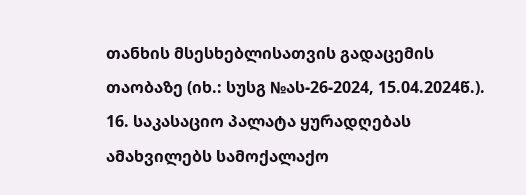თანხის მსესხებლისათვის გადაცემის თაობაზე (იხ.: სუსგ №ას-26-2024, 15.04.2024წ.).
16. საკასაციო პალატა ყურადღებას ამახვილებს სამოქალაქო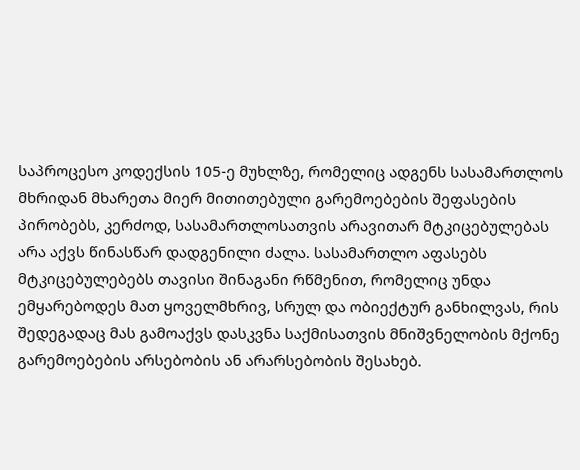საპროცესო კოდექსის 105-ე მუხლზე, რომელიც ადგენს სასამართლოს მხრიდან მხარეთა მიერ მითითებული გარემოებების შეფასების პირობებს, კერძოდ, სასამართლოსათვის არავითარ მტკიცებულებას არა აქვს წინასწარ დადგენილი ძალა. სასამართლო აფასებს მტკიცებულებებს თავისი შინაგანი რწმენით, რომელიც უნდა ემყარებოდეს მათ ყოველმხრივ, სრულ და ობიექტურ განხილვას, რის შედეგადაც მას გამოაქვს დასკვნა საქმისათვის მნიშვნელობის მქონე გარემოებების არსებობის ან არარსებობის შესახებ.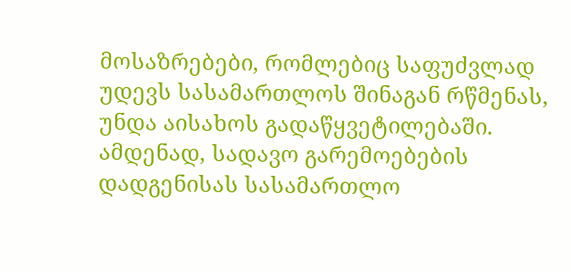მოსაზრებები, რომლებიც საფუძვლად უდევს სასამართლოს შინაგან რწმენას, უნდა აისახოს გადაწყვეტილებაში. ამდენად, სადავო გარემოებების დადგენისას სასამართლო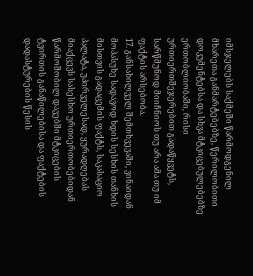იმსჯელებს საქმეში წარმოდგენილ მხარეთა განმარტებებზე, წერილობითი დოკუმენტებსა და სხვა მტკიცებულებებზე ერთობლიობაში, რისი ურთიერთშეჯერებით გადაწყვეტს, სარწმუნოდ მიიჩნიოს თუ არა ამა თუ იმ ფაქტის არსებობა.
17. განსახილველ შემთხვევაში, ვინაიდან მოპასუხე სადავოდ ხდის სესხის თანხის მისთვის გადაცემის ფაქტს, საკასაციო პალატა, უპირველესად, ყურადღებას მიაქცევს სასესხო ურთიერთობებიდან წარმოშობილ დავებში მტკიცების ტვირთის განაწილებისა და ფაქტების დადასტურების წესის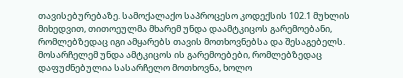თავისებურებაზე. სამოქალაქო საპროცესო კოდექსის 102.1 მუხლის მიხედვით, თითოეულმა მხარემ უნდა დაამტკიცოს გარემოებანი, რომლებზედაც იგი ამყარებს თავის მოთხოვნებსა და შესაგებელს. მოსარჩელემ უნდა ამტკიცოს ის გარემოებები, რომლებზედაც დაფუძნებულია სასარჩელო მოთხოვნა, ხოლო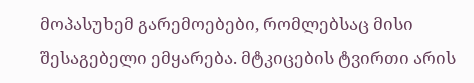მოპასუხემ გარემოებები, რომლებსაც მისი შესაგებელი ემყარება. მტკიცების ტვირთი არის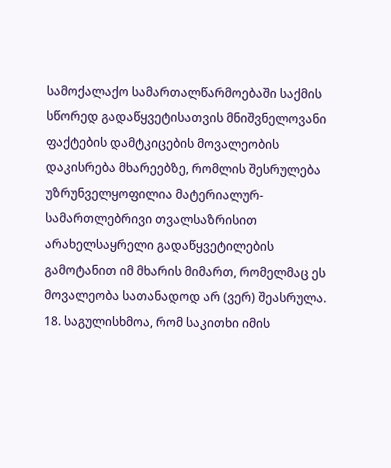სამოქალაქო სამართალწარმოებაში საქმის სწორედ გადაწყვეტისათვის მნიშვნელოვანი ფაქტების დამტკიცების მოვალეობის დაკისრება მხარეებზე, რომლის შესრულება უზრუნველყოფილია მატერიალურ-სამართლებრივი თვალსაზრისით არახელსაყრელი გადაწყვეტილების გამოტანით იმ მხარის მიმართ, რომელმაც ეს მოვალეობა სათანადოდ არ (ვერ) შეასრულა.
18. საგულისხმოა, რომ საკითხი იმის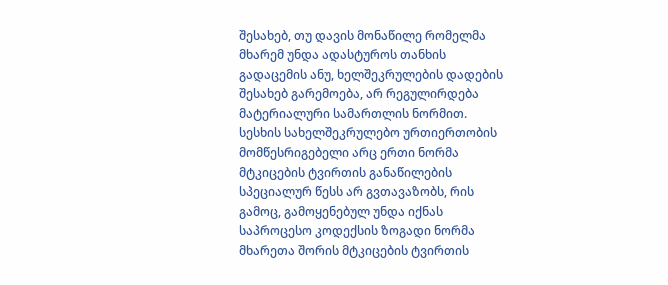შესახებ, თუ დავის მონაწილე რომელმა მხარემ უნდა ადასტუროს თანხის გადაცემის ანუ, ხელშეკრულების დადების შესახებ გარემოება, არ რეგულირდება მატერიალური სამართლის ნორმით. სესხის სახელშეკრულებო ურთიერთობის მომწესრიგებელი არც ერთი ნორმა მტკიცების ტვირთის განაწილების სპეციალურ წესს არ გვთავაზობს, რის გამოც, გამოყენებულ უნდა იქნას საპროცესო კოდექსის ზოგადი ნორმა მხარეთა შორის მტკიცების ტვირთის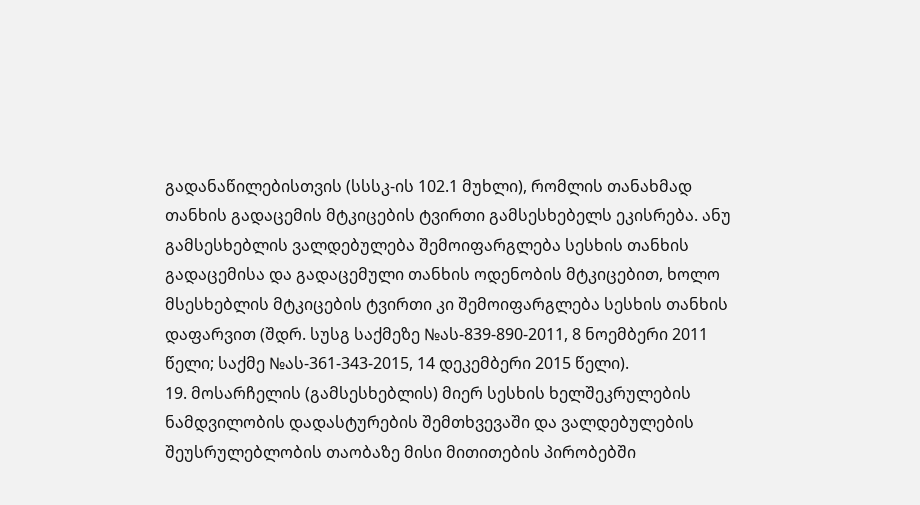გადანაწილებისთვის (სსსკ-ის 102.1 მუხლი), რომლის თანახმად თანხის გადაცემის მტკიცების ტვირთი გამსესხებელს ეკისრება. ანუ გამსესხებლის ვალდებულება შემოიფარგლება სესხის თანხის გადაცემისა და გადაცემული თანხის ოდენობის მტკიცებით, ხოლო მსესხებლის მტკიცების ტვირთი კი შემოიფარგლება სესხის თანხის დაფარვით (შდრ. სუსგ საქმეზე №ას-839-890-2011, 8 ნოემბერი 2011 წელი; საქმე №ას-361-343-2015, 14 დეკემბერი 2015 წელი).
19. მოსარჩელის (გამსესხებლის) მიერ სესხის ხელშეკრულების ნამდვილობის დადასტურების შემთხვევაში და ვალდებულების შეუსრულებლობის თაობაზე მისი მითითების პირობებში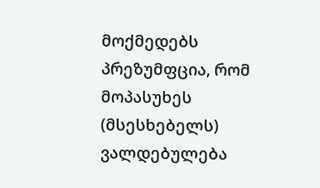მოქმედებს პრეზუმფცია, რომ მოპასუხეს (მსესხებელს) ვალდებულება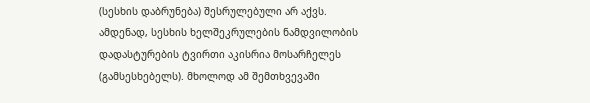(სესხის დაბრუნება) შესრულებული არ აქვს. ამდენად, სესხის ხელშეკრულების ნამდვილობის დადასტურების ტვირთი აკისრია მოსარჩელეს (გამსესხებელს). მხოლოდ ამ შემთხვევაში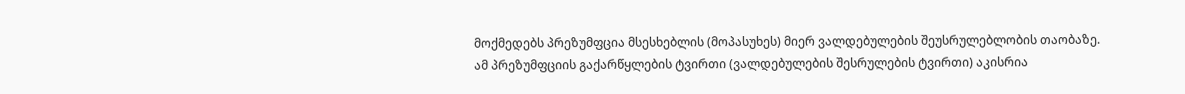მოქმედებს პრეზუმფცია მსესხებლის (მოპასუხეს) მიერ ვალდებულების შეუსრულებლობის თაობაზე. ამ პრეზუმფციის გაქარწყლების ტვირთი (ვალდებულების შესრულების ტვირთი) აკისრია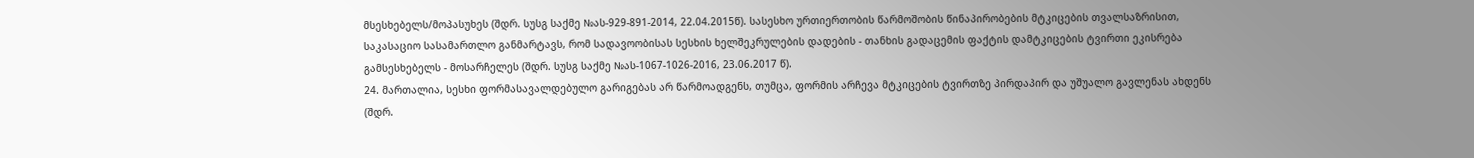მსესხებელს/მოპასუხეს (შდრ. სუსგ საქმე №ას-929-891-2014, 22.04.2015წ). სასესხო ურთიერთობის წარმოშობის წინაპირობების მტკიცების თვალსაზრისით, საკასაციო სასამართლო განმარტავს, რომ სადავოობისას სესხის ხელშეკრულების დადების - თანხის გადაცემის ფაქტის დამტკიცების ტვირთი ეკისრება გამსესხებელს - მოსარჩელეს (შდრ. სუსგ საქმე №ას-1067-1026-2016, 23.06.2017 წ).
24. მართალია, სესხი ფორმასავალდებულო გარიგებას არ წარმოადგენს, თუმცა, ფორმის არჩევა მტკიცების ტვირთზე პირდაპირ და უშუალო გავლენას ახდენს (შდრ.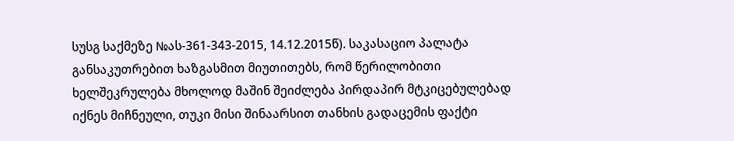სუსგ საქმეზე №ას-361-343-2015, 14.12.2015წ). საკასაციო პალატა განსაკუთრებით ხაზგასმით მიუთითებს, რომ წერილობითი ხელშეკრულება მხოლოდ მაშინ შეიძლება პირდაპირ მტკიცებულებად იქნეს მიჩნეული, თუკი მისი შინაარსით თანხის გადაცემის ფაქტი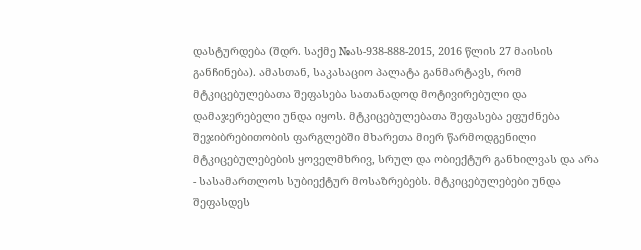დასტურდება (შდრ. საქმე №ას-938-888-2015, 2016 წლის 27 მაისის განჩინება). ამასთან, საკასაციო პალატა განმარტავს, რომ მტკიცებულებათა შეფასება სათანადოდ მოტივირებული და დამაჯერებელი უნდა იყოს. მტკიცებულებათა შეფასება ეფუძნება შეჯიბრებითობის ფარგლებში მხარეთა მიერ წარმოდგენილი მტკიცებულებების ყოველმხრივ, სრულ და ობიექტურ განხილვას და არა - სასამართლოს სუბიექტურ მოსაზრებებს. მტკიცებულებები უნდა შეფასდეს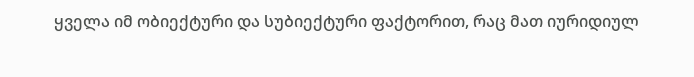ყველა იმ ობიექტური და სუბიექტური ფაქტორით, რაც მათ იურიდიულ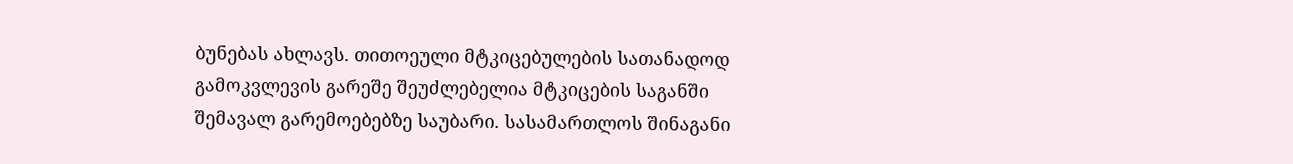ბუნებას ახლავს. თითოეული მტკიცებულების სათანადოდ გამოკვლევის გარეშე შეუძლებელია მტკიცების საგანში შემავალ გარემოებებზე საუბარი. სასამართლოს შინაგანი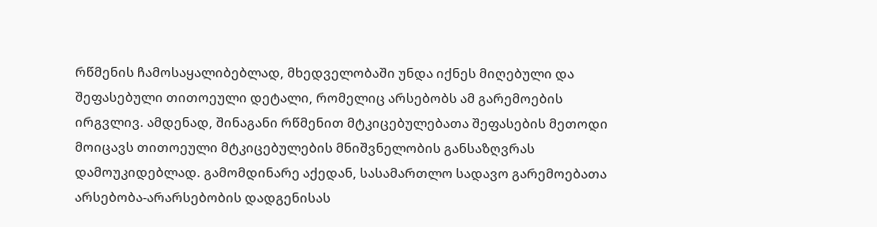რწმენის ჩამოსაყალიბებლად, მხედველობაში უნდა იქნეს მიღებული და შეფასებული თითოეული დეტალი, რომელიც არსებობს ამ გარემოების ირგვლივ. ამდენად, შინაგანი რწმენით მტკიცებულებათა შეფასების მეთოდი მოიცავს თითოეული მტკიცებულების მნიშვნელობის განსაზღვრას დამოუკიდებლად. გამომდინარე აქედან, სასამართლო სადავო გარემოებათა არსებობა-არარსებობის დადგენისას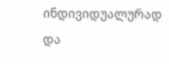ინდივიდუალურად და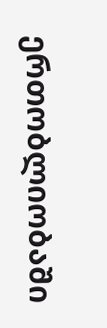ერთობლიობაში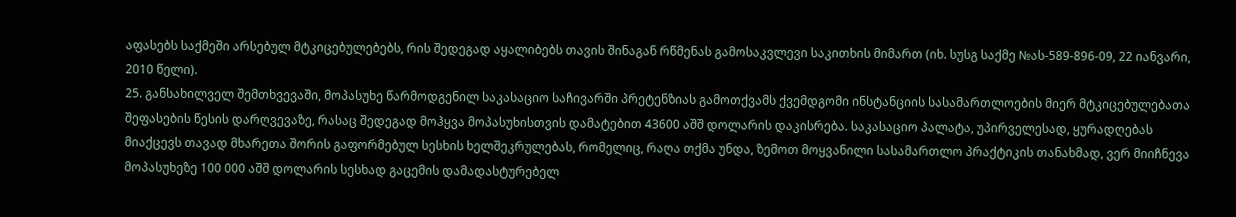აფასებს საქმეში არსებულ მტკიცებულებებს, რის შედეგად აყალიბებს თავის შინაგან რწმენას გამოსაკვლევი საკითხის მიმართ (იხ. სუსგ საქმე №ას-589-896-09, 22 იანვარი, 2010 წელი).
25. განსახილველ შემთხვევაში, მოპასუხე წარმოდგენილ საკასაციო საჩივარში პრეტენზიას გამოთქვამს ქვემდგომი ინსტანციის სასამართლოების მიერ მტკიცებულებათა შეფასების წესის დარღვევაზე, რასაც შედეგად მოჰყვა მოპასუხისთვის დამატებით 43600 აშშ დოლარის დაკისრება. საკასაციო პალატა, უპირველესად, ყურადღებას მიაქცევს თავად მხარეთა შორის გაფორმებულ სესხის ხელშეკრულებას, რომელიც, რაღა თქმა უნდა, ზემოთ მოყვანილი სასამართლო პრაქტიკის თანახმად, ვერ მიიჩნევა მოპასუხეზე 100 000 აშშ დოლარის სესხად გაცემის დამადასტურებელ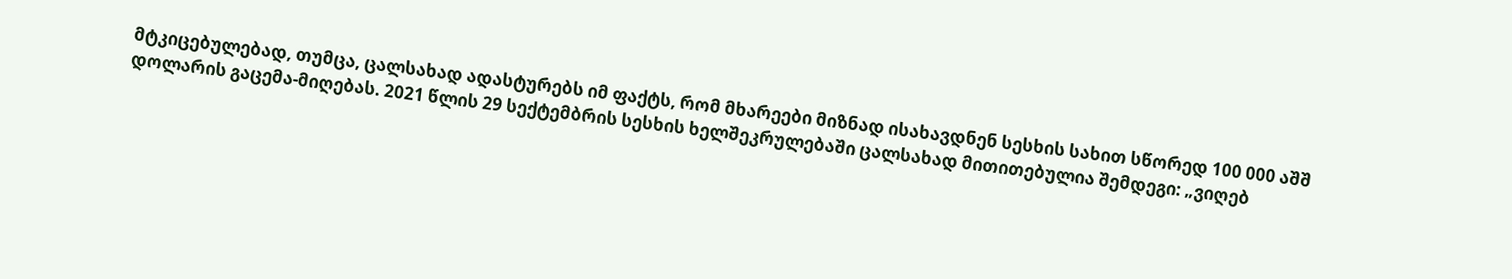მტკიცებულებად, თუმცა, ცალსახად ადასტურებს იმ ფაქტს, რომ მხარეები მიზნად ისახავდნენ სესხის სახით სწორედ 100 000 აშშ დოლარის გაცემა-მიღებას. 2021 წლის 29 სექტემბრის სესხის ხელშეკრულებაში ცალსახად მითითებულია შემდეგი: „ვიღებ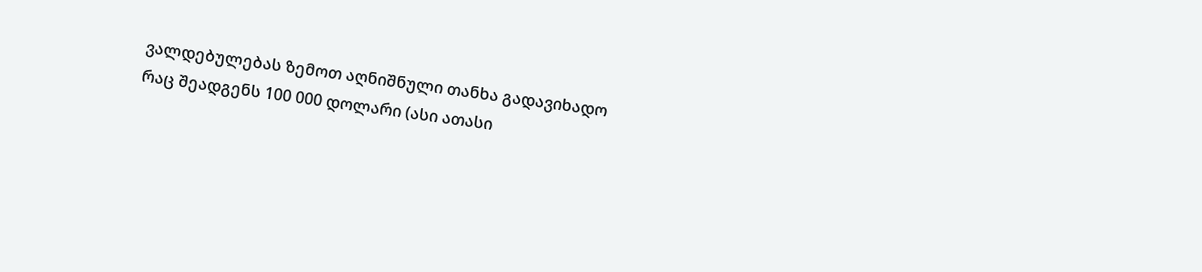ვალდებულებას ზემოთ აღნიშნული თანხა გადავიხადო რაც შეადგენს 100 000 დოლარი (ასი ათასი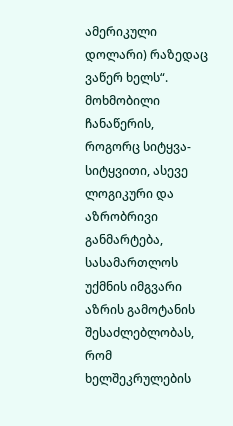ამერიკული დოლარი) რაზედაც ვაწერ ხელს“. მოხმობილი ჩანაწერის, როგორც სიტყვა-სიტყვითი, ასევე ლოგიკური და აზრობრივი განმარტება, სასამართლოს უქმნის იმგვარი აზრის გამოტანის შესაძლებლობას, რომ ხელშეკრულების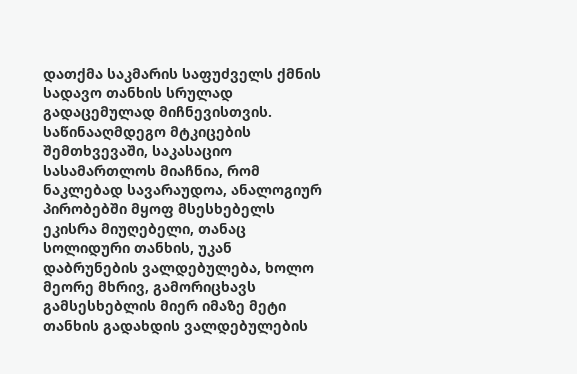დათქმა საკმარის საფუძველს ქმნის სადავო თანხის სრულად გადაცემულად მიჩნევისთვის. საწინააღმდეგო მტკიცების შემთხვევაში, საკასაციო სასამართლოს მიაჩნია, რომ ნაკლებად სავარაუდოა, ანალოგიურ პირობებში მყოფ მსესხებელს ეკისრა მიუღებელი, თანაც სოლიდური თანხის, უკან დაბრუნების ვალდებულება, ხოლო მეორე მხრივ, გამორიცხავს გამსესხებლის მიერ იმაზე მეტი თანხის გადახდის ვალდებულების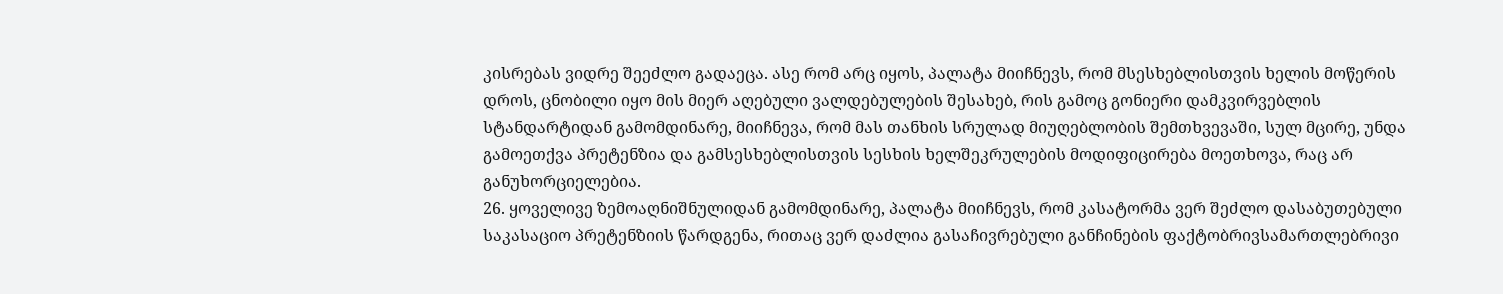კისრებას ვიდრე შეეძლო გადაეცა. ასე რომ არც იყოს, პალატა მიიჩნევს, რომ მსესხებლისთვის ხელის მოწერის დროს, ცნობილი იყო მის მიერ აღებული ვალდებულების შესახებ, რის გამოც გონიერი დამკვირვებლის სტანდარტიდან გამომდინარე, მიიჩნევა, რომ მას თანხის სრულად მიუღებლობის შემთხვევაში, სულ მცირე, უნდა გამოეთქვა პრეტენზია და გამსესხებლისთვის სესხის ხელშეკრულების მოდიფიცირება მოეთხოვა, რაც არ განუხორციელებია.
26. ყოველივე ზემოაღნიშნულიდან გამომდინარე, პალატა მიიჩნევს, რომ კასატორმა ვერ შეძლო დასაბუთებული საკასაციო პრეტენზიის წარდგენა, რითაც ვერ დაძლია გასაჩივრებული განჩინების ფაქტობრივსამართლებრივი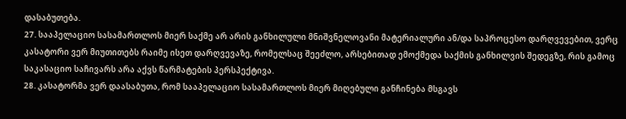დასაბუთება.
27. სააპელაციო სასამართლოს მიერ საქმე არ არის განხილული მნიშვნელოვანი მატერიალური ან/და საპროცესო დარღვევებით, ვერც კასატორი ვერ მიუთითებს რაიმე ისეთ დარღვევაზე, რომელსაც შეეძლო, არსებითად ემოქმედა საქმის განხილვის შედეგზე, რის გამოც საკასაციო საჩივარს არა აქვს წარმატების პერსპექტივა.
28. კასატორმა ვერ დაასაბუთა, რომ სააპელაციო სასამართლოს მიერ მიღებული განჩინება მსგავს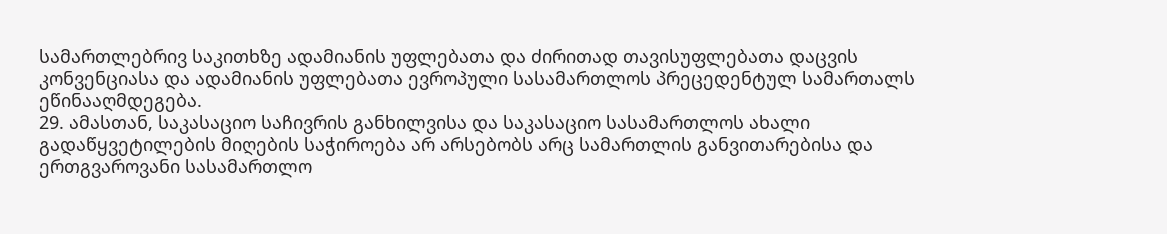სამართლებრივ საკითხზე ადამიანის უფლებათა და ძირითად თავისუფლებათა დაცვის კონვენციასა და ადამიანის უფლებათა ევროპული სასამართლოს პრეცედენტულ სამართალს ეწინააღმდეგება.
29. ამასთან, საკასაციო საჩივრის განხილვისა და საკასაციო სასამართლოს ახალი გადაწყვეტილების მიღების საჭიროება არ არსებობს არც სამართლის განვითარებისა და ერთგვაროვანი სასამართლო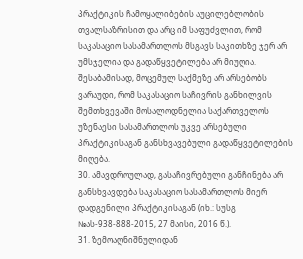პრაქტიკის ჩამოყალიბების აუცილებლობის თვალსაზრისით და არც იმ საფუძვლით, რომ საკასაციო სასამართლოს მსგავს საკითხზე ჯერ არ უმსჯელია და გადაწყვეტილება არ მიუღია. შესაბამისად, მოცემულ საქმეზე არ არსებობს ვარაუდი, რომ საკასაციო საჩივრის განხილვის შემთხვევაში მოსალოდნელია საქართველოს უზენაესი სასამართლოს უკვე არსებული პრაქტიკისაგან განსხვავებული გადაწყვეტილების მიღება.
30. ამავდროულად, გასაჩივრებული განჩინება არ განსხვავდება საკასაციო სასამართლოს მიერ დადგენილი პრაქტიკისაგან (იხ.: სუსგ №ას-938-888-2015, 27 მაისი, 2016 წ.).
31. ზემოაღნიშნულიდან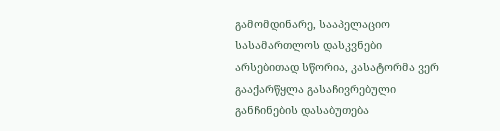გამომდინარე, სააპელაციო სასამართლოს დასკვნები არსებითად სწორია, კასატორმა ვერ გააქარწყლა გასაჩივრებული განჩინების დასაბუთება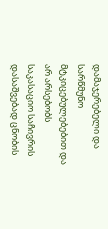დამაჯერებელი და სარწმუნო მტკიცებულებებით და არ არსებობს საკასაციო საჩივრის დასაშვებად ცნობის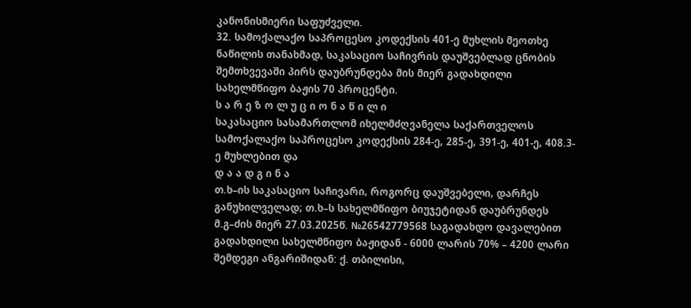კანონისმიერი საფუძველი.
32. სამოქალაქო საპროცესო კოდექსის 401-ე მუხლის მეოთხე ნაწილის თანახმად, საკასაციო საჩივრის დაუშვებლად ცნობის შემთხვევაში პირს დაუბრუნდება მის მიერ გადახდილი სახელმწიფო ბაჟის 70 პროცენტი.
ს ა რ ე ზ ო ლ უ ც ი ო ნ ა წ ი ლ ი
საკასაციო სასამართლომ იხელმძღვანელა საქართველოს სამოქალაქო საპროცესო კოდექსის 284-ე, 285-ე, 391-ე, 401-ე, 408.3-ე მუხლებით და
დ ა ა დ გ ი ნ ა
თ.ხ–ის საკასაციო საჩივარი, როგორც დაუშვებელი, დარჩეს განუხილველად; თ.ხ–ს სახელმწიფო ბიუჯეტიდან დაუბრუნდეს მ.გ–ძის მიერ 27.03.2025წ. №26542779568 საგადახდო დავალებით გადახდილი სახელმწიფო ბაჟიდან - 6000 ლარის 70% – 4200 ლარი შემდეგი ანგარიშიდან: ქ. თბილისი,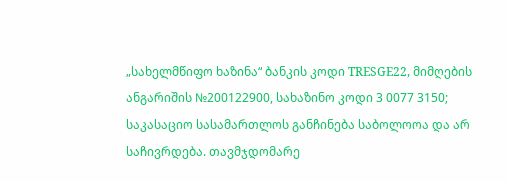„სახელმწიფო ხაზინა“ ბანკის კოდი TRESGE22, მიმღების ანგარიშის №200122900, სახაზინო კოდი 3 0077 3150; საკასაციო სასამართლოს განჩინება საბოლოოა და არ საჩივრდება. თავმჯდომარე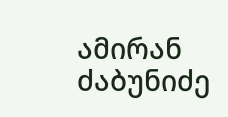ამირან ძაბუნიძე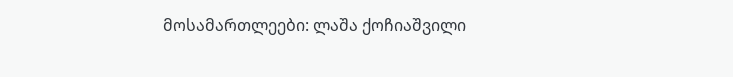მოსამართლეები: ლაშა ქოჩიაშვილი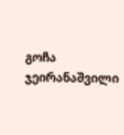გოჩა ჯეირანაშვილი